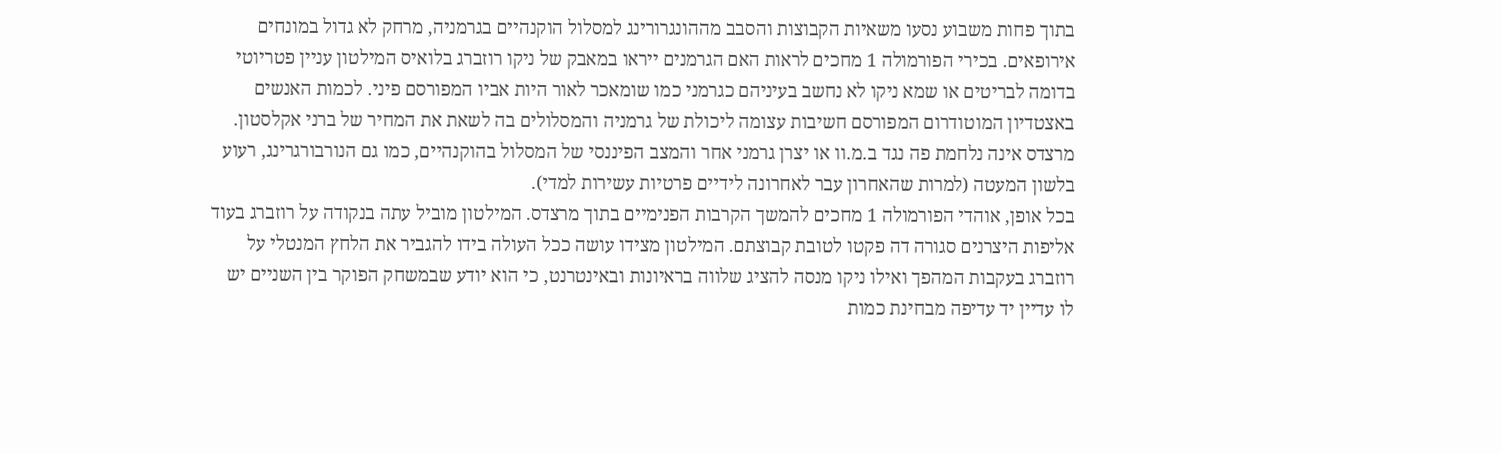בתוך פחות משבוע נסעו משאיות הקבוצות והסבב מההונגרורינג למסלול הוקנהיים בגרמניה, מרחק לא גדול במונחים אירופאים. בכירי הפורמולה 1 מחכים לראות האם הגרמנים ייראו במאבק של ניקו רוזברג בלואיס המילטון עניין פטריוטי בדומה לבריטים או שמא ניקו לא נחשב בעיניהם כגרמני כמו שומאכר לאור היות אביו המפורסם פיני. לכמות האנשים באצטדיון המוטודרום המפורסם חשיבות עצומה ליכולת של גרמניה והמסלולים בה לשאת את המחיר של ברני אקלסטון. מרצדס אינה נלחמת פה נגד ב.מ.וו או יצרן גרמני אחר והמצב הפיננסי של המסלול בהוקנהיים, כמו גם הנורבורגרינג, רעוע בלשון המעטה (למרות שהאחרון עבר לאחרונה לידיים פרטיות עשירות למדי).
בכל אופן, אוהדי הפורמולה 1 מחכים להמשך הקרבות הפנימיים בתוך מרצדס. המילטון מוביל עתה בנקודה על רוזברג בעוד אליפות היצרנים סגורה דה פקטו לטובת קבוצתם. המילטון מצידו עושה ככל העולה בידו להגביר את הלחץ המנטלי על רוזברג בעקבות המהפך ואילו ניקו מנסה להציג שלווה בראיונות ובאינטרנט, כי הוא יודע שבמשחק הפוקר בין השניים יש לו עדיין יד עדיפה מבחינת כמות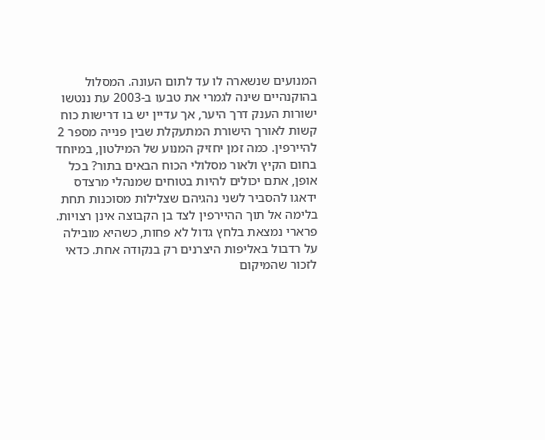המנועים שנשארה לו עד לתום העונה. המסלול בהוקנהיים שינה לגמרי את טבעו ב-2003 עת ננטשו ישורות הענק דרך היער, אך עדיין יש בו דרישות כוח קשות לאורך הישורת המתעקלת שבין פנייה מספר 2 להיירפין. כמה זמן יחזיק המנוע של המילטון, במיוחד בחום הקיץ ולאור מסלולי הכוח הבאים בתור? בכל אופן, אתם יכולים להיות בטוחים שמנהלי מרצדס ידאגו להסביר לשני נהגיהם שצלילות מסוכנות תחת בלימה אל תוך ההיירפין לצד בן הקבוצה אינן רצויות.
פרארי נמצאת בלחץ גדול לא פחות, כשהיא מובילה על רדבול באליפות היצרנים רק בנקודה אחת. כדאי לזכור שהמיקום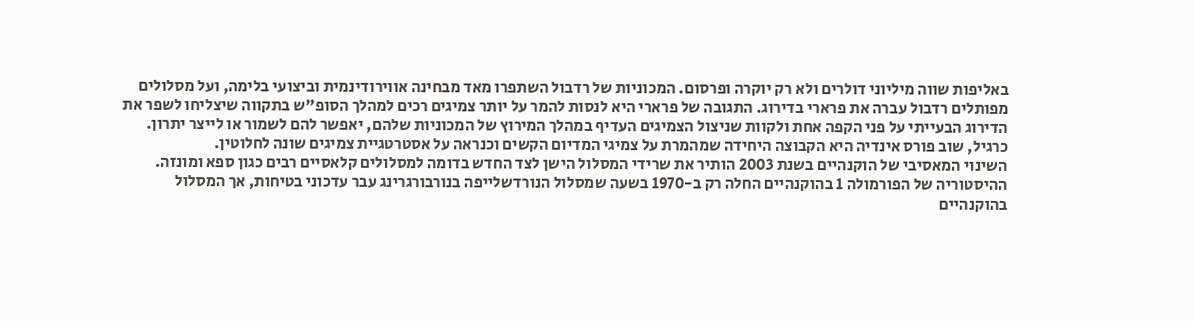באליפות שווה מיליוני דולרים ולא רק יוקרה ופרסום. המכוניות של רדבול השתפרו מאד מבחינה אווירודינמית וביצועי בלימה, ועל מסלולים מפותלים רדבול עברה את פרארי בדירוג. התגובה של פרארי היא לנסות להמר על יותר צמיגים רכים למהלך הסופ"ש בתקווה שיצליחו לשפר את הדירוג הבעייתי על פני הקפה אחת ולקוות שניצול הצמיגים העדיף במהלך המירוץ של המכוניות שלהם, יאפשר להם לשמור או לייצר יתרון. כרגיל, שוב פורס אינדיה היא הקבוצה היחידה שמהמרת על צמיגי המדיום הקשים וכנראה על אסטרטגיית צמיגים שונה לחלוטין.
השינוי המאסיבי של הוקנהיים בשנת 2003 הותיר את שרידי המסלול הישן לצד החדש בדומה למסלולים קלאסיים רבים כגון ספא ומונזה. ההיסטוריה של הפורמולה 1 בהוקנהיים החלה רק ב-1970 בשעה שמסלול הנורדשלייפה בנורבורגרינג עבר עדכוני בטיחות, אך המסלול בהוקנהיים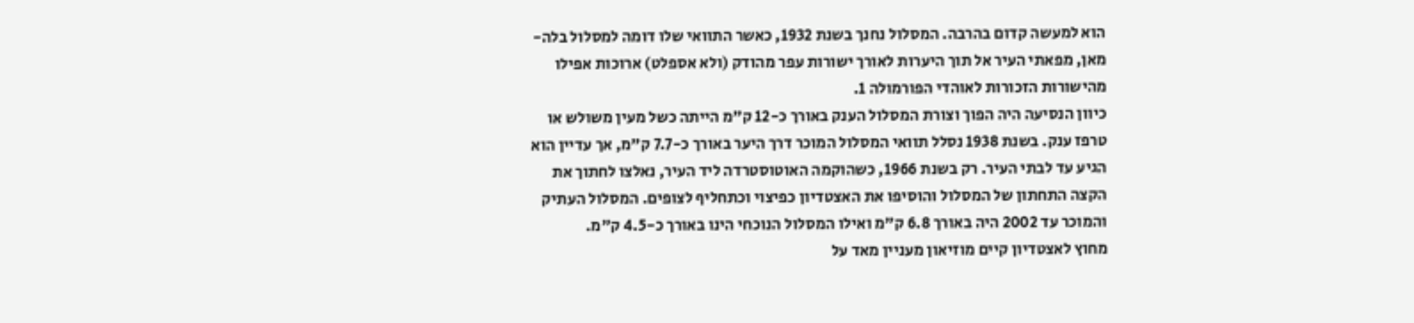הוא למעשה קדום בהרבה. המסלול נחנך בשנת 1932, כאשר התוואי שלו דומה למסלול בלה-מאן, מפאתי העיר אל תוך היערות לאורך ישורות עפר מהודק (ולא אספלט) ארוכות אפילו מהישורות הזכורות לאוהדי הפורמולה 1.
כיוון הנסיעה היה הפוך וצורת המסלול הענק באורך כ-12 ק"מ הייתה כשל מעין משולש או טרפז ענק. בשנת 1938 נסלל תוואי המסלול המוכר דרך היער באורך כ-7.7 ק"מ, אך עדיין הוא הגיע עד לבתי העיר. רק בשנת 1966, כשהוקמה האוטוסטרדה ליד העיר, נאלצו לחתוך את הקצה התחתון של המסלול והוסיפו את האצטדיון כפיצוי וכתחליף לצופים. המסלול העתיק והמוכר עד 2002 היה באורך 6.8 ק"מ ואילו המסלול הנוכחי הינו באורך כ-4.5 ק"מ.
מחוץ לאצטדיון קיים מוזיאון מעניין מאד על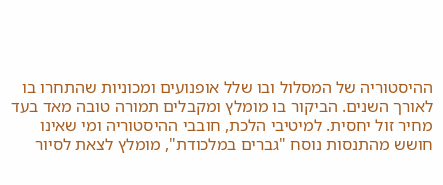ההיסטוריה של המסלול ובו שלל אופנועים ומכוניות שהתחרו בו לאורך השנים. הביקור בו מומלץ ומקבלים תמורה טובה מאד בעד מחיר זול יחסית. למיטיבי הלכת, חובבי ההיסטוריה ומי שאינו חושש מהתנסות נוסח "גברים במלכודת", מומלץ לצאת לסיור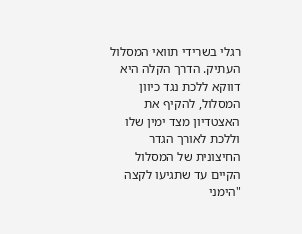רגלי בשרידי תוואי המסלול העתיק. הדרך הקלה היא דווקא ללכת נגד כיוון המסלול, להקיף את האצטדיון מצד ימין שלו וללכת לאורך הגדר החיצונית של המסלול הקיים עד שתגיעו לקצה "הימני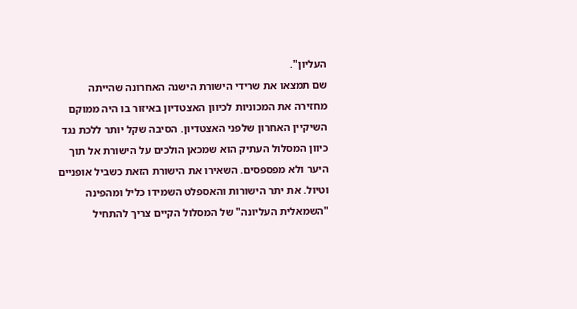העליון".
שם תמצאו את שרידי הישורת הישנה האחרונה שהייתה מחזירה את המכוניות לכיוון האצטדיון באיזור בו היה ממוקם השיקיין האחרון שלפני האצטדיון. הסיבה שקל יותר ללכת נגד כיוון המסלול העתיק הוא שמכאן הולכים על הישורת אל תוך היער ולא מפספסים. השאירו את הישורת הזאת כשביל אופניים וטיול. את יתר הישורות והאספלט השמידו כליל ומהפינה "השמאלית העליונה" של המסלול הקיים צריך להתחיל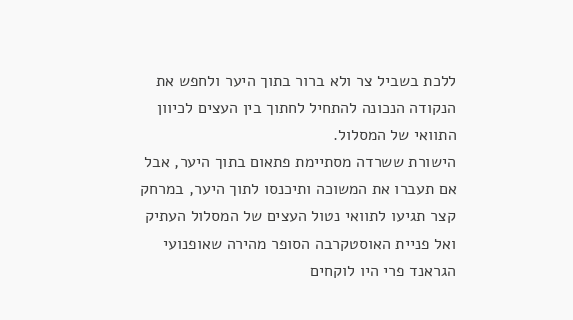ללכת בשביל צר ולא ברור בתוך היער ולחפש את הנקודה הנכונה להתחיל לחתוך בין העצים לכיוון התוואי של המסלול.
הישורת ששרדה מסתיימת פתאום בתוך היער, אבל אם תעברו את המשוכה ותיכנסו לתוך היער, במרחק קצר תגיעו לתוואי נטול העצים של המסלול העתיק ואל פניית האוסטקרבה הסופר מהירה שאופנועי הגראנד פרי היו לוקחים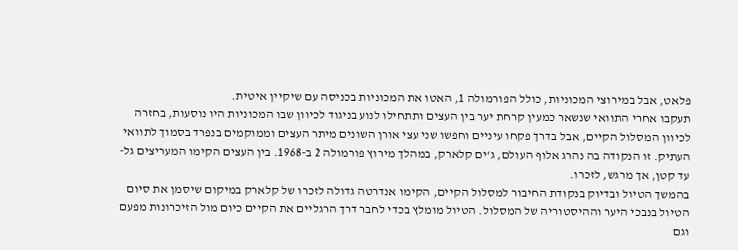פלאט, אבל במירוצי המכוניות, כולל הפורמולה 1, האטו את המכוניות בכניסה עם שיקיין איטית.
תעקבו אחרי התוואי שנשאר כמעין קרחת יער בין העצים ותתחילו לנוע בניגוד לכיוון שבו המכוניות היו נוסעות, בחזרה לכיוון המסלול הקיים, אבל בדרך פקחו עיניים וחפשו שני עצי אורן השונים מיתר העצים וממוקמים בנפרד בסמוך לתוואי העתיק. זו הנקודה בה נהרג אלוף העולם, ג'ים קלארק, במהלך מירוץ פורמולה 2 ב-1968. בין העצים הקימו המעריצים גל-עד קטן, אך מרגש, לזכרו.
בהמשך הטיול ובדיוק בנקודת החיבור למסלול הקיים, הקימו אנדרטה גדולה לזכרו של קלארק במיקום שיסמן את סיום הטיול בנבכי היער וההיסטוריה של המסלול. הטיול מומלץ בכדי לחבר דרך הרגליים את הקיים כיום מול הזיכרונות מפעם וגם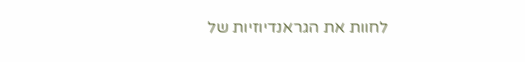לחוות את הגראנדיוזיות של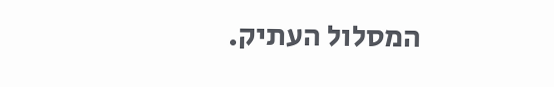המסלול העתיק.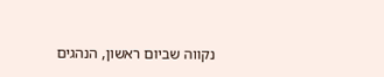נקווה שביום ראשון, הנהגים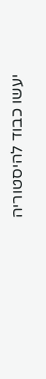יעשו כבוד להיסטוריה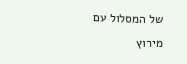של המסלול עם מירוץ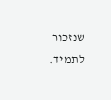שנזכור לתמיד.